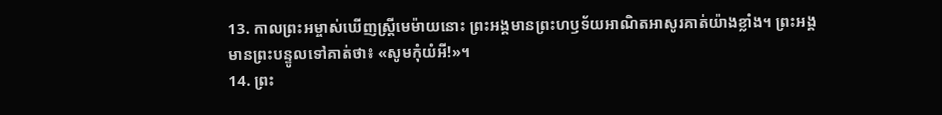13. កាលព្រះអម្ចាស់ឃើញស្ត្រីមេម៉ាយនោះ ព្រះអង្គមានព្រះហឫទ័យអាណិតអាសូរគាត់យ៉ាងខ្លាំង។ ព្រះអង្គមានព្រះបន្ទូលទៅគាត់ថា៖ «សូមកុំយំអី!»។
14. ព្រះ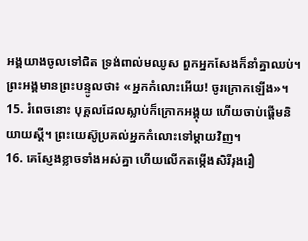អង្គយាងចូលទៅជិត ទ្រង់ពាល់មឈូស ពួកអ្នកសែងក៏នាំគ្នាឈប់។ ព្រះអង្គមានព្រះបន្ទូលថា៖ «អ្នកកំលោះអើយ! ចូរក្រោកឡើង»។
15. រំពេចនោះ បុគ្គលដែលស្លាប់ក៏ក្រោកអង្គុយ ហើយចាប់ផ្ដើមនិយាយស្ដី។ ព្រះយេស៊ូប្រគល់អ្នកកំលោះទៅម្ដាយវិញ។
16. គេស្ញែងខ្លាចទាំងអស់គ្នា ហើយលើកតម្កើងសិរីរុងរឿ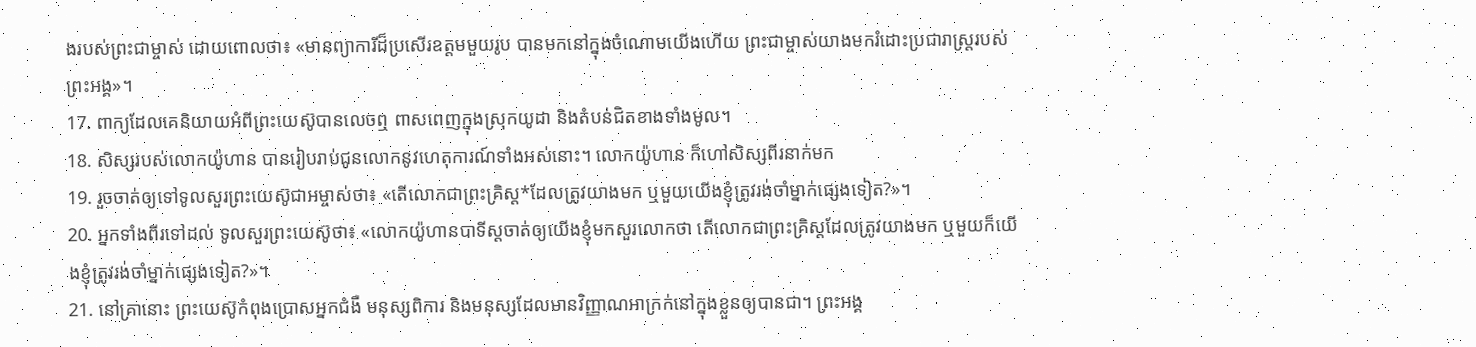ងរបស់ព្រះជាម្ចាស់ ដោយពោលថា៖ «មានព្យាការីដ៏ប្រសើរឧត្ដមមួយរូប បានមកនៅក្នុងចំណោមយើងហើយ ព្រះជាម្ចាស់យាងមករំដោះប្រជារាស្ត្ររបស់ព្រះអង្គ»។
17. ពាក្យដែលគេនិយាយអំពីព្រះយេស៊ូបានលេចឮ ពាសពេញក្នុងស្រុកយូដា និងតំបន់ជិតខាងទាំងមូល។
18. សិស្សរបស់លោកយ៉ូហាន បានរៀបរាប់ជូនលោកនូវហេតុការណ៍ទាំងអស់នោះ។ លោកយ៉ូហាន ក៏ហៅសិស្សពីរនាក់មក
19. រួចចាត់ឲ្យទៅទូលសួរព្រះយេស៊ូជាអម្ចាស់ថា៖ «តើលោកជាព្រះគ្រិស្ដ*ដែលត្រូវយាងមក ឬមួយយើងខ្ញុំត្រូវរង់ចាំម្នាក់ផ្សេងទៀត?»។
20. អ្នកទាំងពីរទៅដល់ ទូលសួរព្រះយេស៊ូថា៖ «លោកយ៉ូហានបាទីស្ដចាត់ឲ្យយើងខ្ញុំមកសួរលោកថា តើលោកជាព្រះគ្រិស្ដដែលត្រូវយាងមក ឬមួយក៏យើងខ្ញុំត្រូវរង់ចាំម្នាក់ផ្សេងទៀត?»។
21. នៅគ្រានោះ ព្រះយេស៊ូកំពុងប្រោសអ្នកជំងឺ មនុស្សពិការ និងមនុស្សដែលមានវិញ្ញាណអាក្រក់នៅក្នុងខ្លួនឲ្យបានជា។ ព្រះអង្គ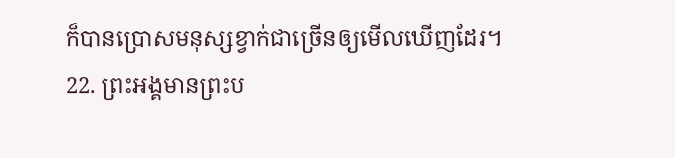ក៏បានប្រោសមនុស្សខ្វាក់ជាច្រើនឲ្យមើលឃើញដែរ។
22. ព្រះអង្គមានព្រះប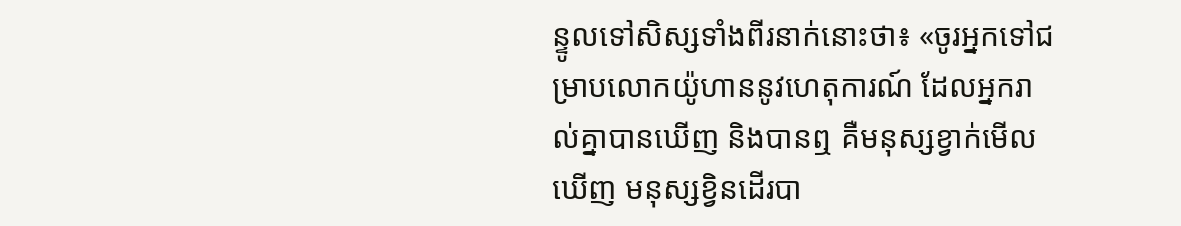ន្ទូលទៅសិស្សទាំងពីរនាក់នោះថា៖ «ចូរអ្នកទៅជម្រាបលោកយ៉ូហាននូវហេតុការណ៍ ដែលអ្នករាល់គ្នាបានឃើញ និងបានឮ គឺមនុស្សខ្វាក់មើលឃើញ មនុស្សខ្វិនដើរបា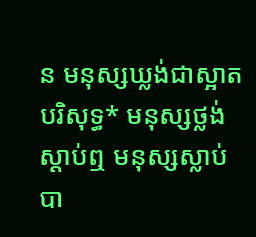ន មនុស្សឃ្លង់ជាស្អាតបរិសុទ្ធ* មនុស្សថ្លង់ស្ដាប់ឮ មនុស្សស្លាប់បា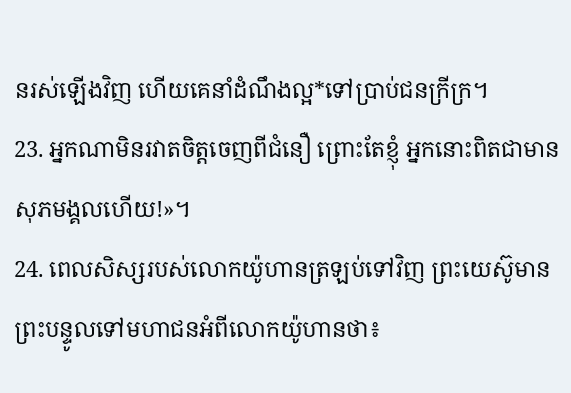នរស់ឡើងវិញ ហើយគេនាំដំណឹងល្អ*ទៅប្រាប់ជនក្រីក្រ។
23. អ្នកណាមិនរវាតចិត្តចេញពីជំនឿ ព្រោះតែខ្ញុំ អ្នកនោះពិតជាមានសុភមង្គលហើយ!»។
24. ពេលសិស្សរបស់លោកយ៉ូហានត្រឡប់ទៅវិញ ព្រះយេស៊ូមានព្រះបន្ទូលទៅមហាជនអំពីលោកយ៉ូហានថា៖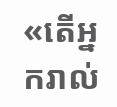«តើអ្នករាល់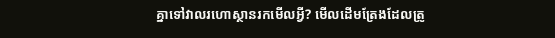គ្នាទៅវាលរហោស្ថានរកមើលអ្វី? មើលដើមត្រែងដែលត្រូ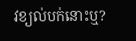វខ្យល់បក់នោះឬ?